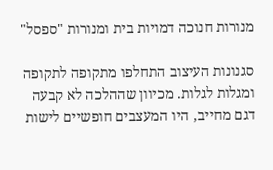מנורות חנוכה דמויות בית ומנורות "ספסל"

סגנונות העיצוב התחלפו מתקופה לתקופה ומגלות לגלות. מכיוון שההלכה לא קבעה דגם מחייב, היו המעצבים חופשיים לישות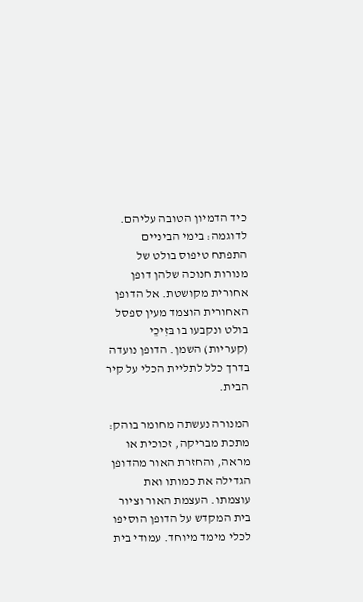כיד הדמיון הטובה עליהם.
לדוגמה: בימי הביניים התפתח טיפוס בולט של מנורות חנוכה שלהן דופן אחורית מקושטת. אל הדופן האחורית הוצמד מעין ספסל בולט ונקבעו בו בּזִיכֵי (קעריות) השמן. הדופן נועדה בדרך כלל לתליית הכלי על קיר הבית.

המנורה נעשתה מחומר בוהק: מתכת מבריקה, זכוכית או מראה, והחזרת האור מהדופן הגדילה את כמותו ואת עוצמתו. העצמת האור וציור בית המקדש על הדופן הוסיפו לכלי מימד מיוחד. עמודי בית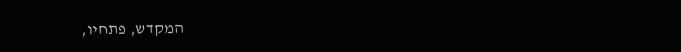המקדש, פתחיו,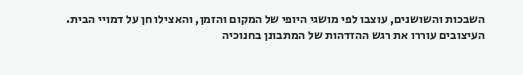השבכות והשושנים, עוצבו לפי מושגי היופי של המקום והזמן, והאצילו חן על דמויי הבית. העיצובים עוררו את רגש ההזדהות של המתבונן בחנוכיה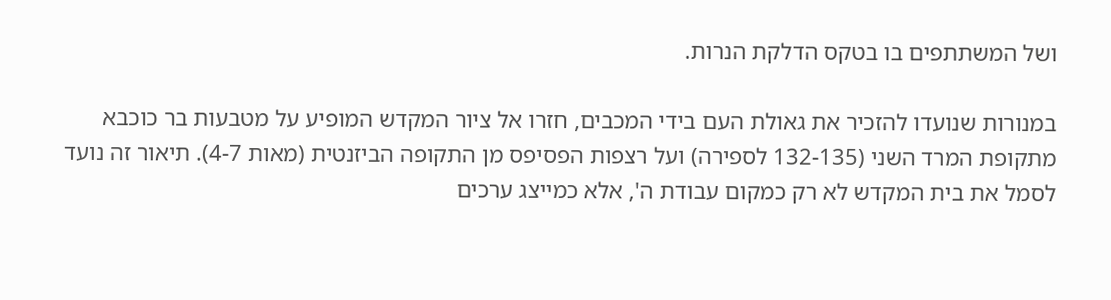ושל המשתתפים בו בטקס הדלקת הנרות.

במנורות שנועדו להזכיר את גאולת העם בידי המכבים, חזרו אל ציור המקדש המופיע על מטבעות בר כוכבא מתקופת המרד השני (132-135 לספירה) ועל רצפות הפסיפס מן התקופה הביזנטית (מאות 4-7). תיאור זה נועד לסמל את בית המקדש לא רק כמקום עבודת ה', אלא כמייצג ערכים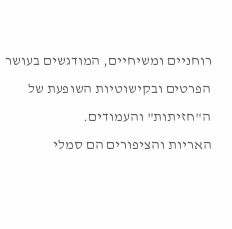רוחניים ומשיחיים, המודגשים בעושר הפרטים ובקישוטיות השופעת של ה"חזיתות" והעמודים.
האריות והציפורים הם סמלי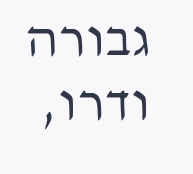גבורה ודרו,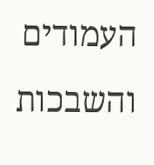העמודים והשבכות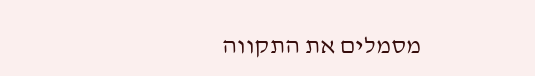מסמלים את התקווה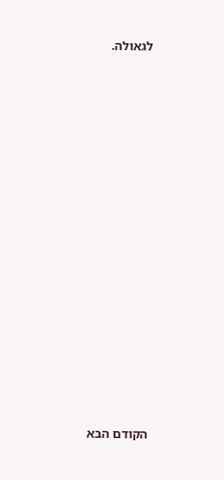לגאולה.

















הקודם הבא